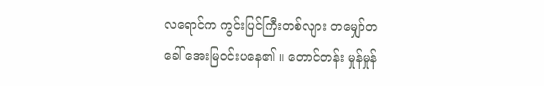လရောင်က ကွင်းပြင်ကြီးတစ်လျား တမျှော်တခေါ် အေးမြဝင်းပနေ၏ ။ တောင်တန်း မှုန်မှုန်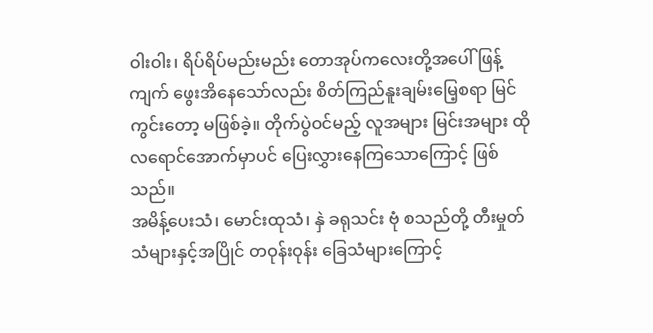ဝါးဝါး၊ ရိပ်ရိပ်မည်းမည်း တောအုပ်ကလေးတို့အပေါ် ဖြန့်ကျက် ဖွေးအိနေသော်လည်း စိတ်ကြည်နူးချမ်းမြေ့စရာ မြင်ကွင်းတော့ မဖြစ်ခဲ့။ တိုက်ပွဲဝင်မည့် လူအများ မြင်းအများ ထိုလရောင်အောက်မှာပင် ပြေးလွှားနေကြသောကြောင့် ဖြစ်သည်။
အမိန့်ပေးသံ၊ မောင်းထုသံ၊ နှဲ ခရုသင်း ဗုံ စသည်တို့ တီးမှုတ်သံများနှင့်အပြိုင် တဝုန်းဝုန်း ခြေသံများကြောင့်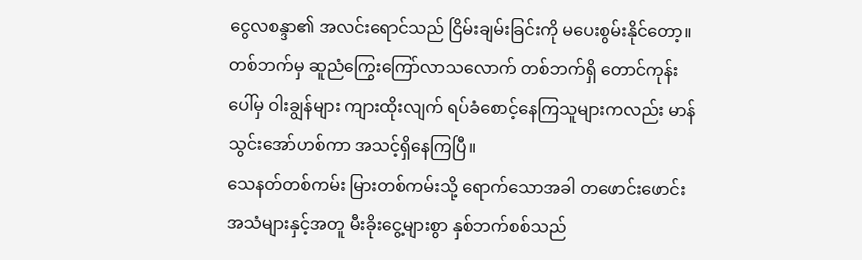ငွေလစန္ဒာ၏ အလင်းရောင်သည် ငြိမ်းချမ်းခြင်းကို မပေးစွမ်းနိုင်တော့။ တစ်ဘက်မှ ဆူညံကြွေးကြော်လာသလောက် တစ်ဘက်ရှိ တောင်ကုန်းပေါ်မှ ဝါးချွန်များ ကျားထိုးလျက် ရပ်ခံစောင့်နေကြသူများကလည်း မာန်သွင်းအော်ဟစ်ကာ အသင့်ရှိနေကြပြီ။
သေနတ်တစ်ကမ်း မြားတစ်ကမ်းသို့ ရောက်သောအခါ တဖောင်းဖောင်း အသံများနှင့်အတူ မီးခိုးငွေ့များစွာ နှစ်ဘက်စစ်သည်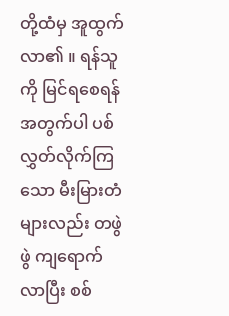တို့ထံမှ အူထွက်လာ၏ ။ ရန်သူကို မြင်ရစေရန်အတွက်ပါ ပစ်လွှတ်လိုက်ကြသော မီးမြားတံများလည်း တဖွဲဖွဲ ကျရောက်လာပြီး စစ်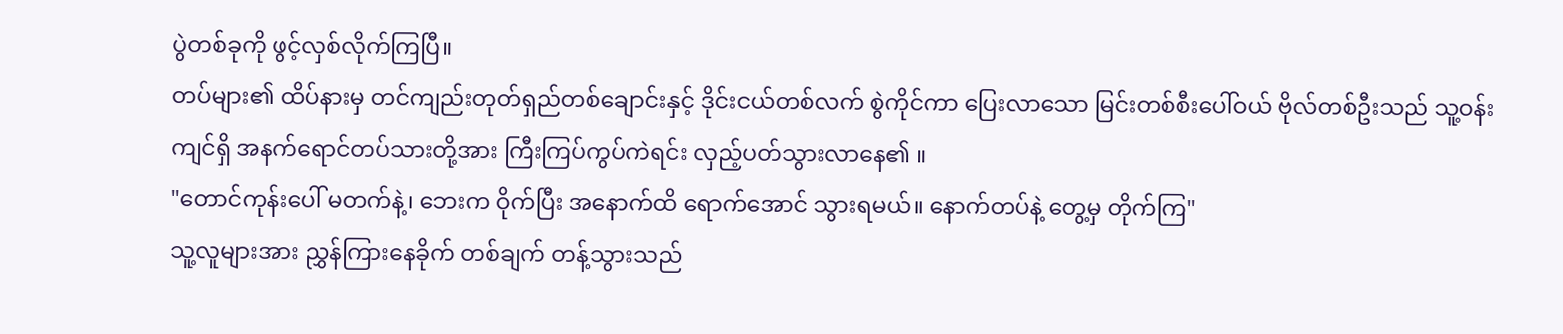ပွဲတစ်ခုကို ဖွင့်လှစ်လိုက်ကြပြီ။
တပ်များ၏ ထိပ်နားမှ တင်ကျည်းတုတ်ရှည်တစ်ချောင်းနှင့် ဒိုင်းငယ်တစ်လက် စွဲကိုင်ကာ ပြေးလာသော မြင်းတစ်စီးပေါ်ဝယ် ဗိုလ်တစ်ဦးသည် သူ့ဝန်းကျင်ရှိ အနက်ရောင်တပ်သားတို့အား ကြီးကြပ်ကွပ်ကဲရင်း လှည့်ပတ်သွားလာနေ၏ ။
"တောင်ကုန်းပေါ် မတက်နဲ့၊ ဘေးက ဝိုက်ပြီး အနောက်ထိ ရောက်အောင် သွားရမယ်။ နောက်တပ်နဲ့ တွေ့မှ တိုက်ကြ"
သူ့လူများအား ညွှန်ကြားနေခိုက် တစ်ချက် တန့်သွားသည်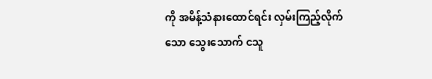ကို အမိန့်သံနားထောင်ရင်း လှမ်းကြည့်လိုက်သော သွေးသောက် ငသူ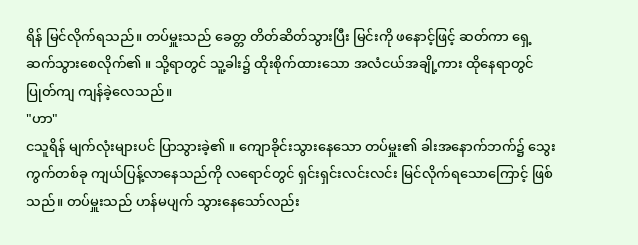ရိန် မြင်လိုက်ရသည်။ တပ်မှူးသည် ခေတ္တ တိတ်ဆိတ်သွားပြီး မြင်းကို ဖနောင့်ဖြင့် ဆတ်ကာ ရှေ့ဆက်သွားစေလိုက်၏ ။ သို့ရာတွင် သူ့ခါး၌ ထိုးစိုက်ထားသော အလံငယ်အချို့ကား ထိုနေရာတွင် ပြုတ်ကျ ကျန်ခဲ့လေသည်။
"ဟာ"
ငသူရိန် မျက်လုံးများပင် ပြာသွားခဲ့၏ ။ ကျောခိုင်းသွားနေသော တပ်မှူး၏ ခါးအနောက်ဘက်၌ သွေးကွက်တစ်ခု ကျယ်ပြန့်လာနေသည်ကို လရောင်တွင် ရှင်းရှင်းလင်းလင်း မြင်လိုက်ရသောကြောင့် ဖြစ်သည်။ တပ်မှူးသည် ဟန်မပျက် သွားနေသော်လည်း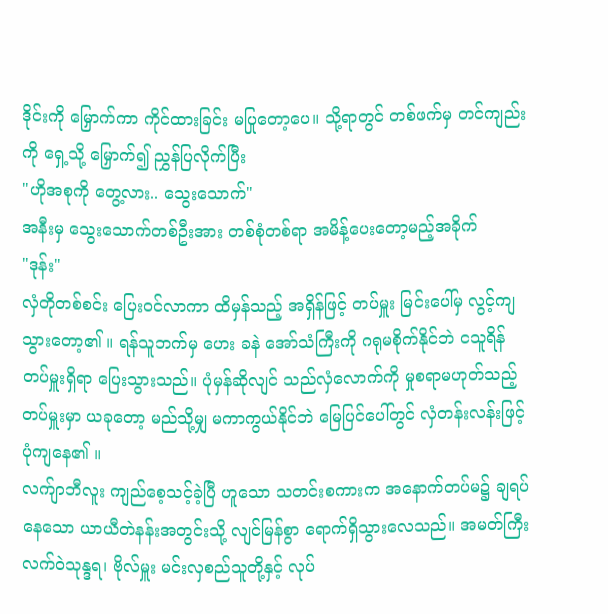ဒိုင်းကို မြှောက်ကာ ကိုင်ထားခြင်း မပြုတော့ပေ။ သို့ရာတွင် တစ်ဖက်မှ တင်ကျည်းကို ရှေ့သို့ မြှောက်၍ ညွှန်ပြလိုက်ပြီး
"ဟိုအစုကို တွေ့လား.. သွေးသောက်"
အနီးမှ သွေးသောက်တစ်ဦးအား တစ်စုံတစ်ရာ အမိန့်ပေးတော့မည့်အခိုက်
"ဒုန်း"
လှံတိုတစ်စင်း ပြေးဝင်လာကာ ထိမှန်သည့် အရှိန်ဖြင့် တပ်မှူး မြင်းပေါ်မှ လွင့်ကျသွားတော့၏ ။ ရန်သူဘက်မှ ဟေး ခနဲ အော်သံကြီးကို ဂရုမစိုက်နိုင်ဘဲ ငသူရိန် တပ်မှူးရှိရာ ပြေးသွားသည်။ ပုံမှန်ဆိုလျင် သည်လှံလောက်ကို မှုစရာမဟုတ်သည့် တပ်မှူးမှာ ယခုတော့ မည်သို့မျှ မကာကွယ်နိုင်ဘဲ မြေပြင်ပေါ်တွင် လှံတန်းလန်းဖြင့် ပုံကျနေ၏ ။
လက်ျာဘီလူး ကျည်စေ့သင့်ခဲ့ပြီ ဟူသော သတင်းစကားက အနောက်တပ်မ၌ ချရပ်နေသော ယာယီတဲနန်းအတွင်းသို့ လျင်မြန်စွာ ရောက်ရှိသွားလေသည်။ အမတ်ကြီး လက်ဝဲသုန္ဒရ၊ ဗိုလ်မှူး မင်းလှစည်သူတို့နှင့် လုပ်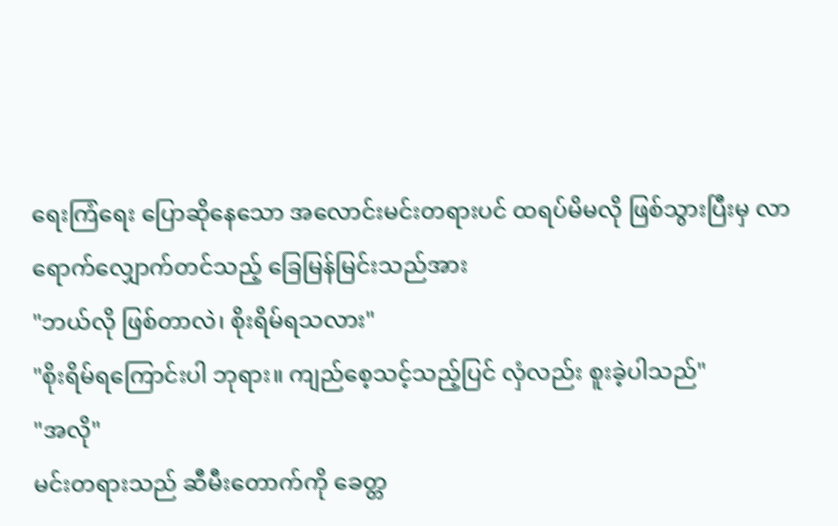ရေးကြံရေး ပြောဆိုနေသော အလောင်းမင်းတရားပင် ထရပ်မိမလို ဖြစ်သွားပြီးမှ လာရောက်လျှောက်တင်သည့် ခြေမြန်မြင်းသည်အား
"ဘယ်လို ဖြစ်တာလဲ၊ စိုးရိမ်ရသလား"
"စိုးရိမ်ရကြောင်းပါ ဘုရား။ ကျည်စေ့သင့်သည့်ပြင် လှံလည်း စူးခဲ့ပါသည်"
"အလို"
မင်းတရားသည် ဆီမီးတောက်ကို ခေတ္တ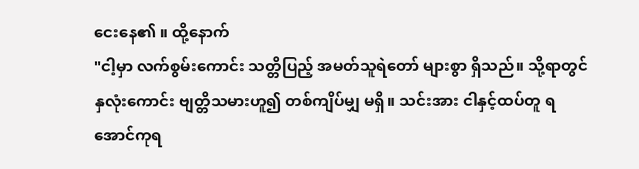ငေးနေ၏ ။ ထို့နောက်
"ငါ့မှာ လက်စွမ်းကောင်း သတ္တိပြည့် အမတ်သူရဲတော် များစွာ ရှိသည်။ သို့ရာတွင် နှလုံးကောင်း ဗျတ္တိသမားဟူ၍ တစ်ကျိပ်မျှ မရှိ။ သင်းအား ငါနှင့်ထပ်တူ ရအောင်ကုရ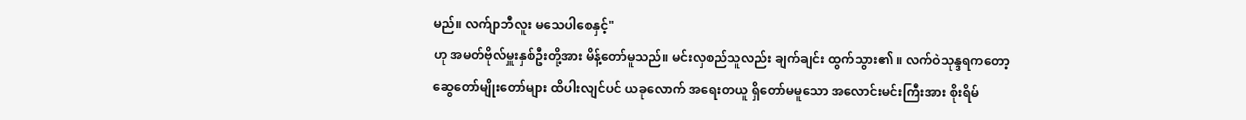မည်။ လက်ျာဘီလူး မသေပါစေနှင့်"
ဟု အမတ်ဗိုလ်မှူးနှစ်ဦးတို့အား မိန့်တော်မူသည်။ မင်းလှစည်သူလည်း ချက်ချင်း ထွက်သွား၏ ။ လက်ဝဲသုန္ဒရကတော့ ဆွေတော်မျိုးတော်များ ထိပါးလျင်ပင် ယခုလောက် အရေးတယူ ရှိတော်မမူသော အလောင်းမင်းကြီးအား စိုးရိမ်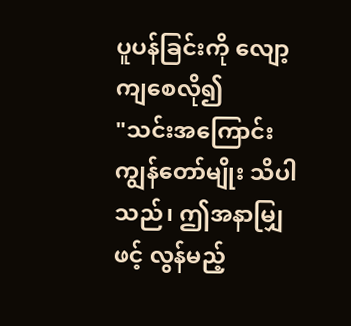ပူပန်ခြင်းကို လျော့ကျစေလို၍
"သင်းအကြောင်း ကျွန်တော်မျိုး သိပါသည်၊ ဤအနာမျြှဖင့် လွန်မည့်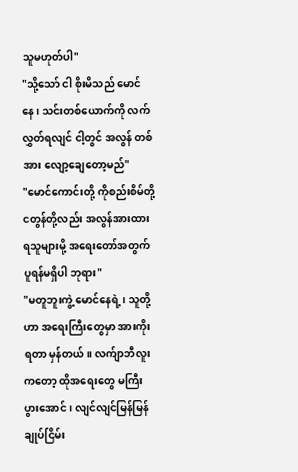သူမဟုတ်ပါ"
"သို့သော် ငါ စိုးမိသည် မောင်နေ၊ သင်းတစ်ယောက်ကို လက်လွှတ်ရလျင် ငါ့တွင် အလွန် တစ်အား လျော့ချေတော့မည်"
"မောင်ကောင်းတို့ ကိုစည်းစိမ်တို့ ငတွန်တို့လည်း အလွန်အားထားရသူများမို့ အရေးတော်အတွက် ပူရန်မရှိပါ ဘုရား"
"မတူဘူးကွဲ့ မောင်နေရဲ့၊ သူတို့ဟာ အရေးကြီးတွေမှာ အားကိုးရတာ မှန်တယ်။ လက်ျာဘီလူးကတော့ ထိုအရေးတွေ မကြီးပွားအောင်၊ လျင်လျင်မြန်မြန် ချုပ်ငြိမ်း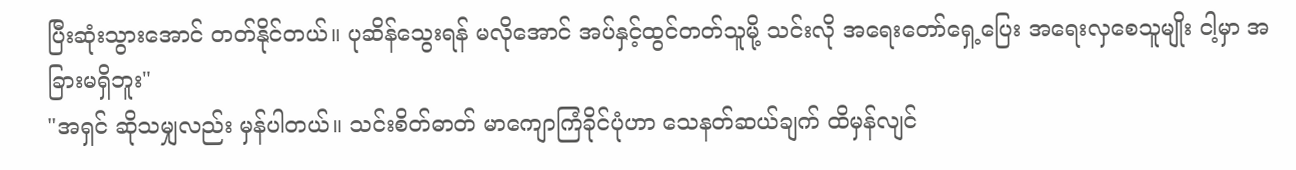ပြီးဆုံးသွားအောင် တတ်နိုင်တယ်။ ပုဆိန်သွေးရန် မလိုအောင် အပ်နှင့်ထွင်တတ်သူမို့ သင်းလို အရေးတော်ရှေ့ပြေး အရေးလှစေသူမျိုး ငါ့မှာ အခြားမရှိဘူး"
"အရှင် ဆိုသမျှလည်း မှန်ပါတယ်။ သင်းစိတ်ဓာတ် မာကျောကြံခိုင်ပုံဟာ သေနတ်ဆယ်ချက် ထိမှန်လျင်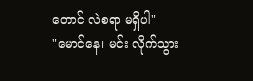တောင် လဲစရာ မရှိပါ"
"မောင်နေ၊ မင်း လိုက်သွား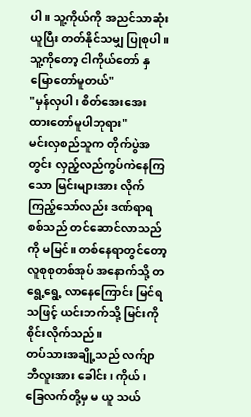ပါ။ သူ့ကိုယ်ကို အညင်သာဆုံး ယူပြီး တတ်နိုင်သမျှ ပြုစုပါ။ သူ့ကိုတော့ ငါကိုယ်တော် နှမြောတော်မူတယ်"
"မှန်လှပါ၊ စိတ်အေးအေး ထားတော်မူပါဘုရား"
မင်းလှစည်သူက တိုက်ပွဲအတွင်း လှည့်လည်ကွပ်ကဲနေကြသော မြင်းများအား လိုက်ကြည့်သော်လည်း ဒဏ်ရာရစစ်သည် တင်ဆောင်လာသည်ကို မမြင်။ တစ်နေရာတွင်တော့ လူစုစုတစ်အုပ် အနောက်သို့ တရွေ့ရွေ့ လာနေကြောင်း မြင်ရသဖြင့် ယင်းဘက်သို့ မြင်းကို စိုင်းလိုက်သည်။
တပ်သားအချို့သည် လက်ျာဘီလူးအား ခေါင်း၊ ကိုယ်၊ ခြေလက်တို့မှ မ ယူ သယ်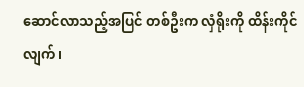ဆောင်လာသည့်အပြင် တစ်ဦးက လှံရိုးကို ထိန်းကိုင်လျက်၊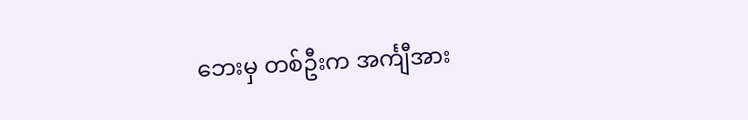ဘေးမှ တစ်ဦးက အင်္ကျီအား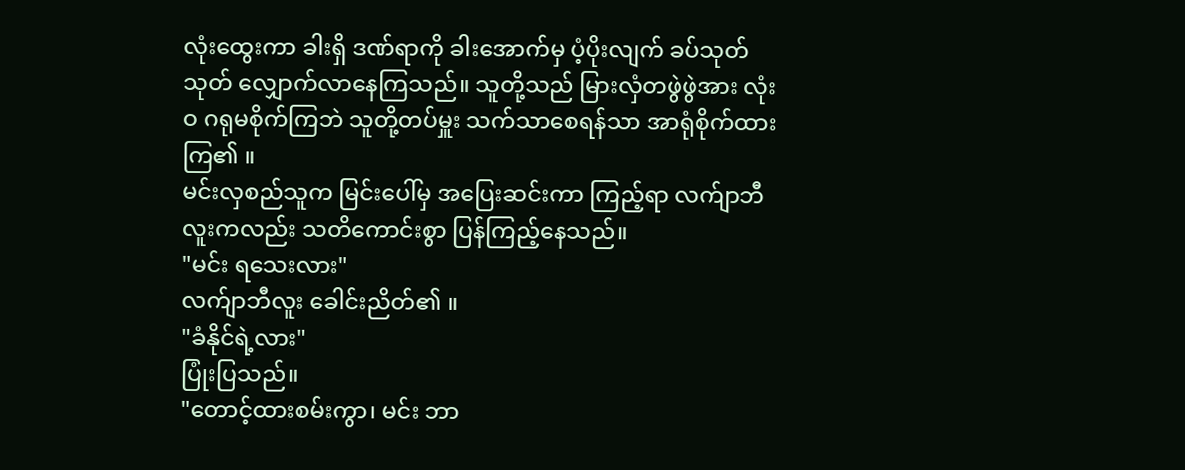လုံးထွေးကာ ခါးရှိ ဒဏ်ရာကို ခါးအောက်မှ ပံ့ပိုးလျက် ခပ်သုတ်သုတ် လျှောက်လာနေကြသည်။ သူတို့သည် မြားလှံတဖွဲဖွဲအား လုံးဝ ဂရုမစိုက်ကြဘဲ သူတို့တပ်မှူး သက်သာစေရန်သာ အာရုံစိုက်ထားကြ၏ ။
မင်းလှစည်သူက မြင်းပေါ်မှ အပြေးဆင်းကာ ကြည့်ရာ လက်ျာဘီလူးကလည်း သတိကောင်းစွာ ပြန်ကြည့်နေသည်။
"မင်း ရသေးလား"
လက်ျာဘီလူး ခေါင်းညိတ်၏ ။
"ခံနိုင်ရဲ့လား"
ပြုံးပြသည်။
"တောင့်ထားစမ်းကွာ၊ မင်း ဘာ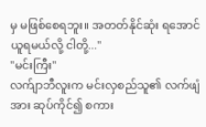မှ မဖြစ်စေရဘူး။ အတတ်နိုင်ဆုံး ရအောင် ယူရမယ်လို့ ငါတို့..."
"မင်းကြီး"
လက်ျာဘီလူးက မင်းလှစည်သူ၏ လက်ဖျံအား ဆုပ်ကိုင်၍ စကား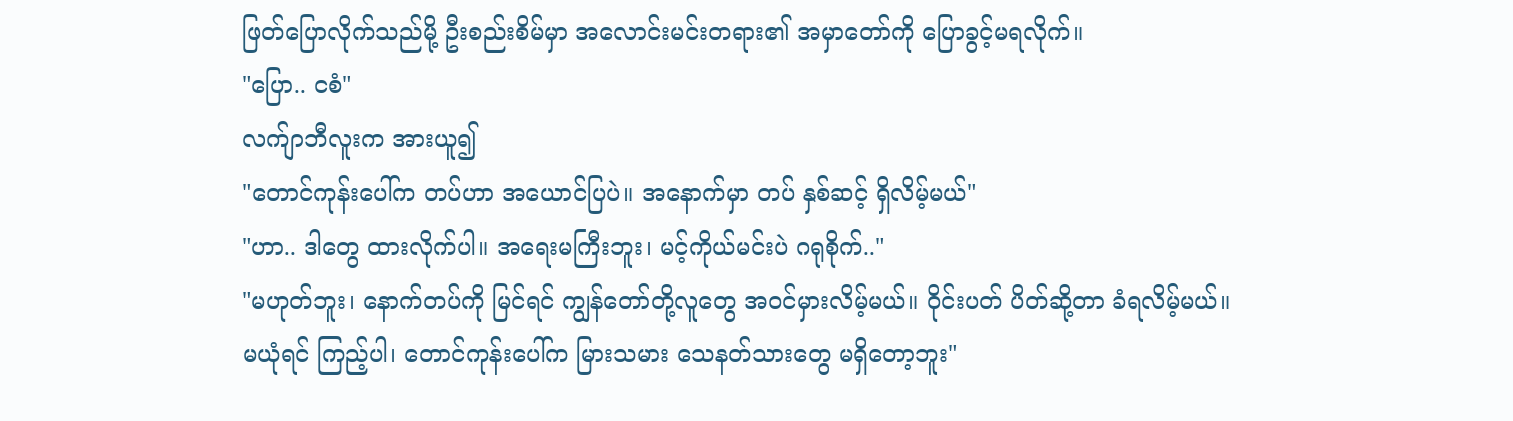ဖြတ်ပြောလိုက်သည်မို့ ဦးစည်းစိမ်မှာ အလောင်းမင်းတရား၏ အမှာတော်ကို ပြောခွင့်မရလိုက်။
"ပြော.. ငစံ"
လက်ျာဘီလူးက အားယူ၍
"တောင်ကုန်းပေါ်က တပ်ဟာ အယောင်ပြပဲ။ အနောက်မှာ တပ် နှစ်ဆင့် ရှိလိမ့်မယ်"
"ဟာ.. ဒါတွေ ထားလိုက်ပါ။ အရေးမကြီးဘူး၊ မင့်ကိုယ်မင်းပဲ ဂရုစိုက်.."
"မဟုတ်ဘူး၊ နောက်တပ်ကို မြင်ရင် ကျွန်တော်တို့လူတွေ အဝင်မှားလိမ့်မယ်။ ဝိုင်းပတ် ပိတ်ဆို့တာ ခံရလိမ့်မယ်။ မယုံရင် ကြည့်ပါ၊ တောင်ကုန်းပေါ်က မြားသမား သေနတ်သားတွေ မရှိတော့ဘူး"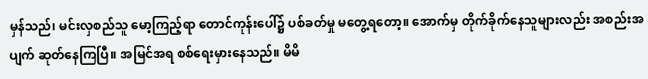မှန်သည်၊ မင်းလှစည်သူ မော့ကြည့်ရာ တောင်ကုန်းပေါ်၌ ပစ်ခတ်မှု မတွေ့ရတော့။ အောက်မှ တိုက်ခိုက်နေသူများလည်း အစည်းအပျက် ဆုတ်နေကြပြီ။ အမြင်အရ စစ်ရေးမှားနေသည်။ မိမိ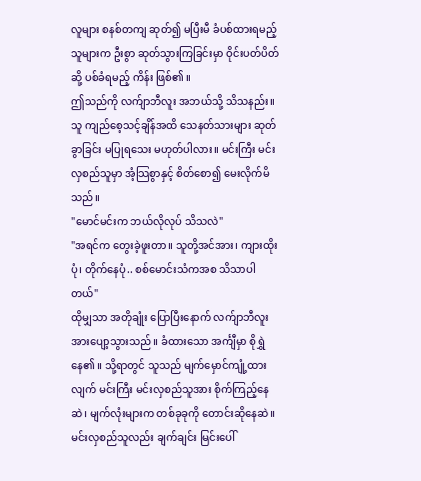လူများ စနစ်တကျ ဆုတ်၍ မပြီးမီ ခံပစ်ထားရမည့်သူများက ဦးစွာ ဆုတ်သွားကြခြင်းမှာ ဝိုင်းပတ်ပိတ်ဆို့ ပစ်ခံရမည့် ကိန်း ဖြစ်၏ ။
ဤသည်ကို လက်ျာဘီလူး အဘယ်သို့ သိသနည်း။ သူ ကျည်စေ့သင့်ချိန်အထိ သေနတ်သားများ ဆုတ်ခွာခြင်း မပြုရသေး မဟုတ်ပါလား။ မင်းကြီး မင်းလှစည်သူမှာ အံ့သြစွာနှင့် စိတ်စော၍ မေးလိုက်မိသည်။
"မောင်မင်းက ဘယ်လိုလုပ် သိသလဲ"
"အရင်က တွေးခဲ့ဖူးတာ။ သူတို့အင်အား၊ ကျားထိုးပုံ၊ တိုက်နေပုံ.. စစ်မောင်းသံကအစ သိသာပါတယ်"
ထိုမျှသာ အတိုချုံး ပြောပြီးနောက် လက်ျာဘီလူး အားပျော့သွားသည်။ ခံထားသော အင်္ကျီမှာ စိုရွှဲနေ၏ ။ သို့ရာတွင် သူသည် မျက်မှောင်ကျုံ့ထားလျက် မင်းကြီး မင်းလှစည်သူအား စိုက်ကြည့်နေဆဲ၊ မျက်လုံးများက တစ်ခုခုကို တောင်းဆိုနေဆဲ။
မင်းလှစည်သူလည်း ချက်ချင်း မြင်းပေါ်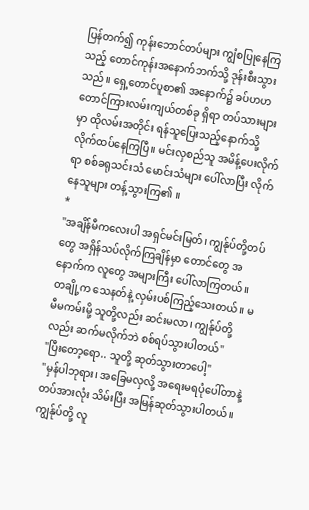ပြန်တက်၍ ကုန်းဘောင်တပ်များ ကျွံစပြုနေကြသည့် တောင်ကုန်းအနောက်ဘက်သို့ ဒုန်းစီးသွားသည်။ ရှေ့တောင်ပူစာ၏ အနောက်၌ ခပ်ဟဟ တောင်ကြားလမ်းကျယ်တစ်ခု ရှိရာ တပ်သားများမှာ ထိုလမ်းအတိုင်း ရန်သူပြေးသည့်နောက်သို့ လိုက်ထပ်နေကြပြီ။ မင်းလှစည်သူ အမိန့်ပေးလိုက်ရာ စစ်ခရုသင်းသံ မောင်းသံများ ပေါ်လာပြီး လိုက်နေသူများ တန့်သွားကြ၏ ။
*
"အချိန်မီကလေးပါ အရှင်မင်းမြတ်၊ ကျွန်ုပ်တို့တပ်တွေ အရှိန်သပ်လိုက်ကြချိန်မှာ တောင်တွေ အနောက်က လူတွေ အများကြီး ပေါ်လာကြတယ်။ တချို့က သေနတ်နဲ့ လှမ်းပစ်ကြည့်သေးတယ်။ မမီမကမ်းမို့ သူတို့လည်း ဆင်းမလာ၊ ကျွန်ုပ်တို့လည်း ဆက်မလိုက်ဘဲ စစ်ရပ်သွားပါတယ်"
"ပြီးတော့ရော.. သူတို့ ဆုတ်သွားတာပေါ့"
"မှန်ပါဘုရား၊ အခြေမလှလို့ အရေးမရပုံပေါ်တာနဲ့ တပ်အားလုံး သိမ်းပြီး အမြန်ဆုတ်သွားပါတယ်။ ကျွန်ုပ်တို့ လူ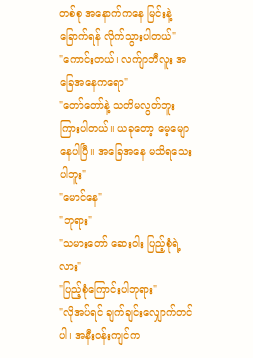တစ်စု အနောက်ကနေ မြင်းနဲ့ ခြောက်ရန် လိုက်သွားပါတယ်"
"ကောင်းတယ်၊ လက်ျာဘီလူး အခြေအနေကရော"
"တော်တော်နဲ့ သတိမလွတ်ဘူး ကြားပါတယ်။ ယခုတော့ မေ့မျောနေပါပြီ။ အခြေအနေ မသိရသေးပါဘူး"
"မောင်နေ"
"ဘုရား"
"သမားတော် ဆေးဝါး ပြည့်စုံရဲ့လား"
"ပြည့်စုံကြောင်းပါဘုရား"
"လိုအပ်ရင် ချက်ချင်းလျှောက်တင်ပါ၊ အနီးဝန်းကျင်က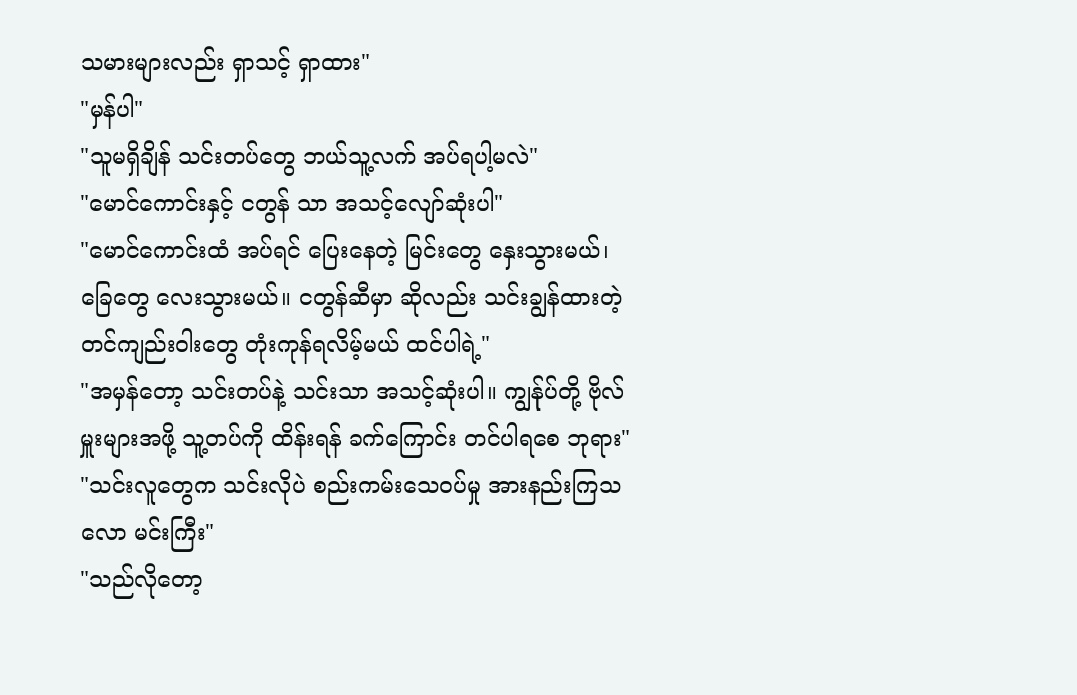သမားများလည်း ရှာသင့် ရှာထား"
"မှန်ပါ"
"သူမရှိချိန် သင်းတပ်တွေ ဘယ်သူ့လက် အပ်ရပါ့မလဲ"
"မောင်ကောင်းနှင့် ငတွန် သာ အသင့်လျော်ဆုံးပါ"
"မောင်ကောင်းထံ အပ်ရင် ပြေးနေတဲ့ မြင်းတွေ နှေးသွားမယ်၊ ခြေတွေ လေးသွားမယ်။ ငတွန်ဆီမှာ ဆိုလည်း သင်းချွန်ထားတဲ့ တင်ကျည်းဝါးတွေ တုံးကုန်ရလိမ့်မယ် ထင်ပါရဲ့"
"အမှန်တော့ သင်းတပ်နဲ့ သင်းသာ အသင့်ဆုံးပါ။ ကျွန်ုပ်တို့ ဗိုလ်မှူးများအဖို့ သူ့တပ်ကို ထိန်းရန် ခက်ကြောင်း တင်ပါရစေ ဘုရား"
"သင်းလူတွေက သင်းလိုပဲ စည်းကမ်းသေဝပ်မှု အားနည်းကြသလော မင်းကြီး"
"သည်လိုတော့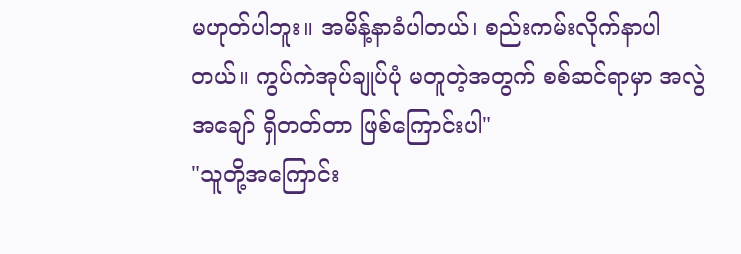မဟုတ်ပါဘူး။ အမိန့်နာခံပါတယ်၊ စည်းကမ်းလိုက်နာပါတယ်။ ကွပ်ကဲအုပ်ချုပ်ပုံ မတူတဲ့အတွက် စစ်ဆင်ရာမှာ အလွဲအချော် ရှိတတ်တာ ဖြစ်ကြောင်းပါ"
"သူတို့အကြောင်း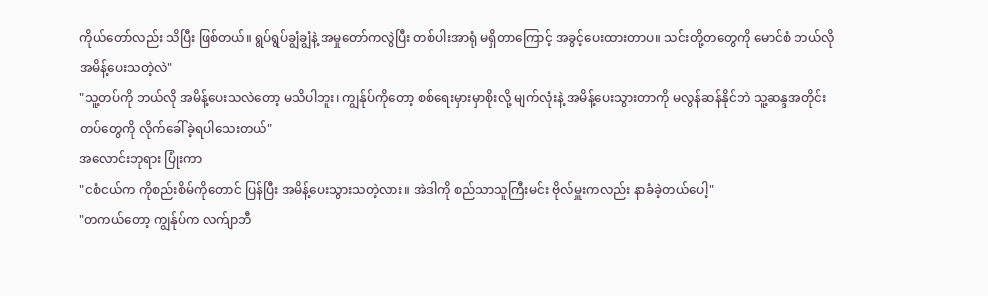ကိုယ်တော်လည်း သိပြီး ဖြစ်တယ်။ ရွပ်ရွပ်ချွံချွံနဲ့ အမှုတော်ကလွဲပြီး တစ်ပါးအာရုံ မရှိတာကြောင့် အခွင့်ပေးထားတာပ။ သင်းတို့တတွေကို မောင်စံ ဘယ်လို အမိန့်ပေးသတဲ့လဲ"
"သူ့တပ်ကို ဘယ်လို အမိန့်ပေးသလဲတော့ မသိပါဘူး၊ ကျွန်ုပ်ကိုတော့ စစ်ရေးမှားမှာစိုးလို့ မျက်လုံးနဲ့ အမိန့်ပေးသွားတာကို မလွန်ဆန်နိုင်ဘဲ သူ့ဆန္ဒအတိုင်း တပ်တွေကို လိုက်ခေါ်ခဲ့ရပါသေးတယ်"
အလောင်းဘုရား ပြုံးကာ
"ငစံငယ်က ကိုစည်းစိမ်ကိုတောင် ပြန်ပြီး အမိန့်ပေးသွားသတဲ့လား။ အဲဒါကို စည်သာသူကြီးမင်း ဗိုလ်မှူးကလည်း နာခံခဲ့တယ်ပေါ့"
"တကယ်တော့ ကျွန်ုပ်က လက်ျာဘီ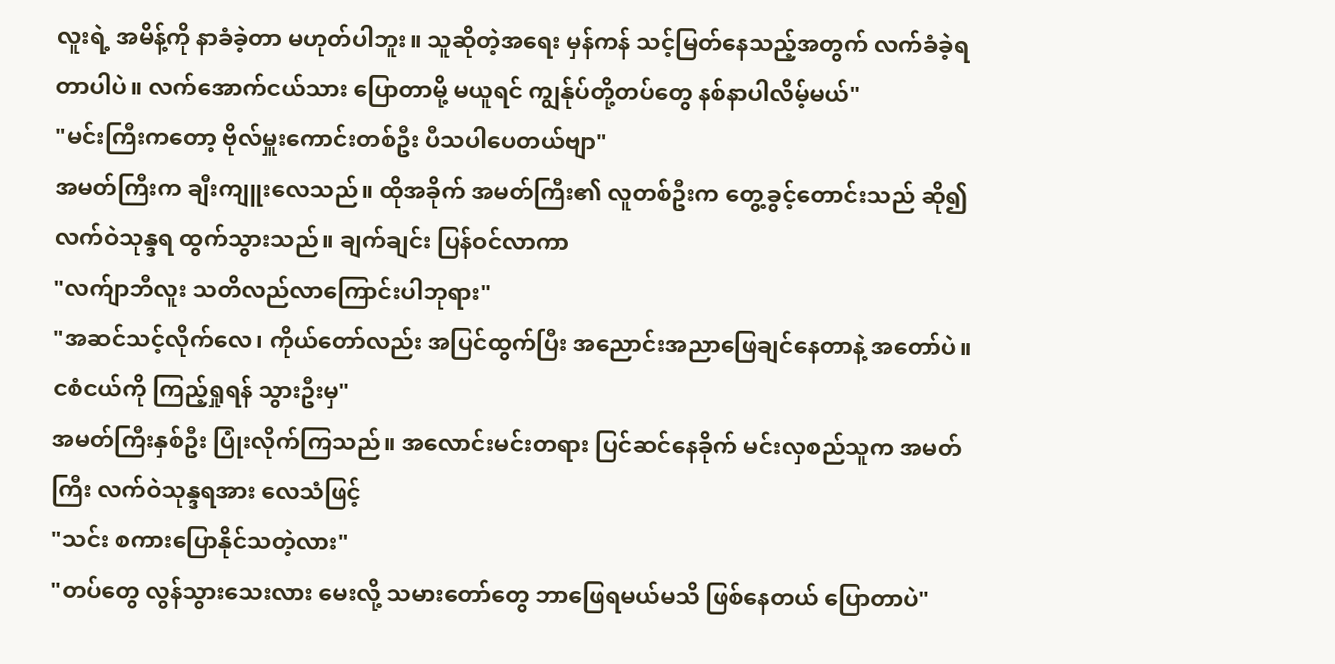လူးရဲ့ အမိန့်ကို နာခံခဲ့တာ မဟုတ်ပါဘူး။ သူဆိုတဲ့အရေး မှန်ကန် သင့်မြတ်နေသည့်အတွက် လက်ခံခဲ့ရတာပါပဲ။ လက်အောက်ငယ်သား ပြောတာမို့ မယူရင် ကျွန်ုပ်တို့တပ်တွေ နစ်နာပါလိမ့်မယ်"
"မင်းကြီးကတော့ ဗိုလ်မှူးကောင်းတစ်ဦး ပီသပါပေတယ်ဗျာ"
အမတ်ကြီးက ချီးကျူးလေသည်။ ထိုအခိုက် အမတ်ကြီး၏ လူတစ်ဦးက တွေ့ခွင့်တောင်းသည် ဆို၍ လက်ဝဲသုန္ဒရ ထွက်သွားသည်။ ချက်ချင်း ပြန်ဝင်လာကာ
"လက်ျာဘီလူး သတိလည်လာကြောင်းပါဘုရား"
"အဆင်သင့်လိုက်လေ၊ ကိုယ်တော်လည်း အပြင်ထွက်ပြီး အညောင်းအညာဖြေချင်နေတာနဲ့ အတော်ပဲ။ ငစံငယ်ကို ကြည့်ရှုရန် သွားဦးမှ"
အမတ်ကြီးနှစ်ဦး ပြုံးလိုက်ကြသည်။ အလောင်းမင်းတရား ပြင်ဆင်နေခိုက် မင်းလှစည်သူက အမတ်ကြီး လက်ဝဲသုန္ဒရအား လေသံဖြင့်
"သင်း စကားပြောနိုင်သတဲ့လား"
"တပ်တွေ လွန်သွားသေးလား မေးလို့ သမားတော်တွေ ဘာဖြေရမယ်မသိ ဖြစ်နေတယ် ပြောတာပဲ"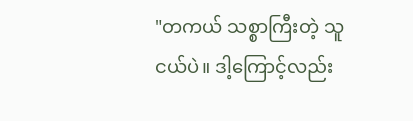"တကယ် သစ္စာကြီးတဲ့ သူငယ်ပဲ။ ဒါ့ကြောင့်လည်း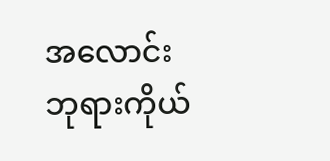အလောင်းဘုရားကိုယ်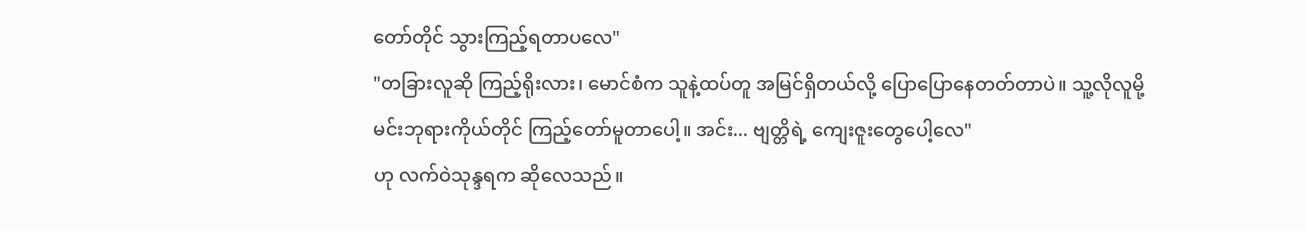တော်တိုင် သွားကြည့်ရတာပလေ"
"တခြားလူဆို ကြည့်ရိုးလား၊ မောင်စံက သူနဲ့ထပ်တူ အမြင်ရှိတယ်လို့ ပြောပြောနေတတ်တာပဲ။ သူ့လိုလူမို့ မင်းဘုရားကိုယ်တိုင် ကြည့်တော်မူတာပေါ့။ အင်း... ဗျတ္တိရဲ့ ကျေးဇူးတွေပေါ့လေ"
ဟု လက်ဝဲသုန္ဒရက ဆိုလေသည်။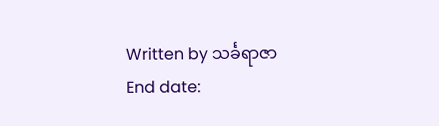Written by သင်္ခရာဇာ
End date: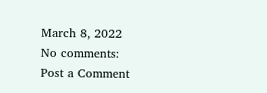March 8, 2022
No comments:
Post a Comment